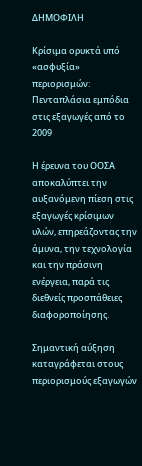ΔΗΜΟΦΙΛΗ

Κρίσιμα ορυκτά υπό «ασφυξία» περιορισμών: Πενταπλάσια εμπόδια στις εξαγωγές από το 2009

Η έρευνα του ΟΟΣΑ αποκαλύπτει την αυξανόμενη πίεση στις εξαγωγές κρίσιμων υλών, επηρεάζοντας την άμυνα, την τεχνολογία και την πράσινη ενέργεια, παρά τις διεθνείς προσπάθειες διαφοροποίησης.

Σημαντική αύξηση καταγράφεται στους περιορισμούς εξαγωγών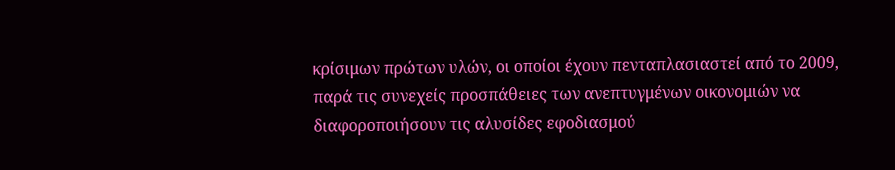κρίσιμων πρώτων υλών, οι οποίοι έχουν πενταπλασιαστεί από το 2009, παρά τις συνεχείς προσπάθειες των ανεπτυγμένων οικονομιών να διαφοροποιήσουν τις αλυσίδες εφοδιασμού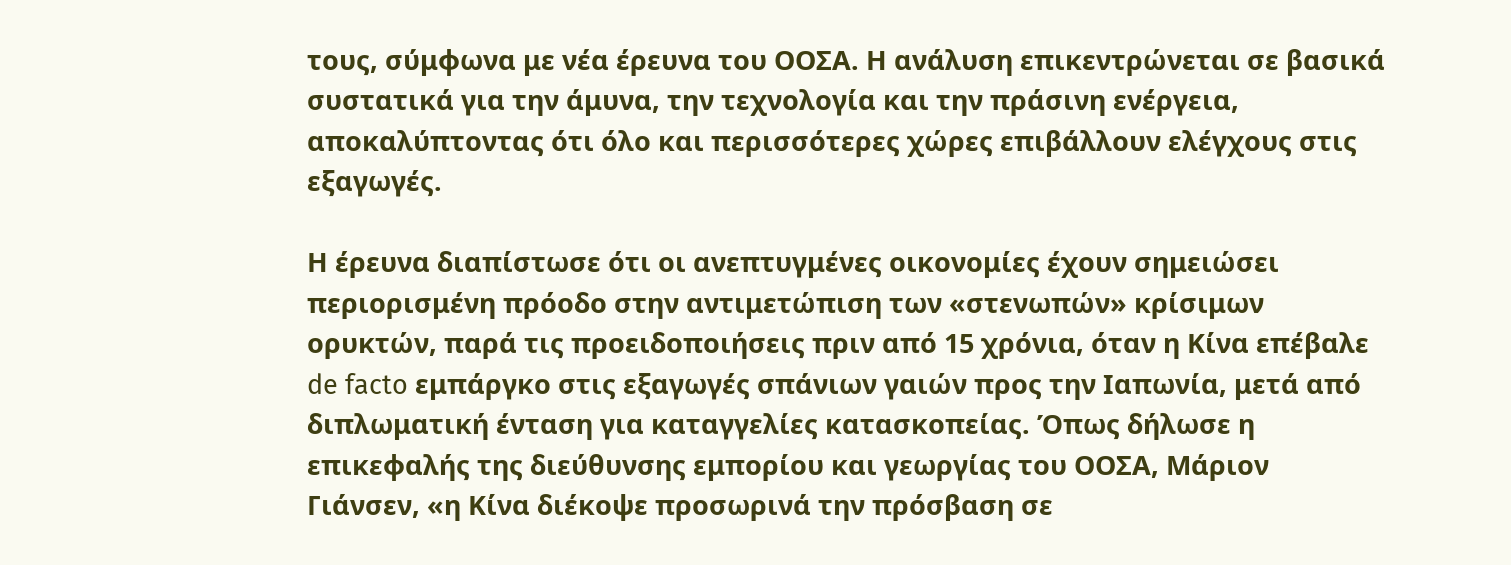τους, σύμφωνα με νέα έρευνα του ΟΟΣΑ. Η ανάλυση επικεντρώνεται σε βασικά συστατικά για την άμυνα, την τεχνολογία και την πράσινη ενέργεια, αποκαλύπτοντας ότι όλο και περισσότερες χώρες επιβάλλουν ελέγχους στις εξαγωγές.

Η έρευνα διαπίστωσε ότι οι ανεπτυγμένες οικονομίες έχουν σημειώσει περιορισμένη πρόοδο στην αντιμετώπιση των «στενωπών» κρίσιμων ορυκτών, παρά τις προειδοποιήσεις πριν από 15 χρόνια, όταν η Κίνα επέβαλε de facto εμπάργκο στις εξαγωγές σπάνιων γαιών προς την Ιαπωνία, μετά από διπλωματική ένταση για καταγγελίες κατασκοπείας. Όπως δήλωσε η επικεφαλής της διεύθυνσης εμπορίου και γεωργίας του ΟΟΣΑ, Μάριον Γιάνσεν, «η Κίνα διέκοψε προσωρινά την πρόσβαση σε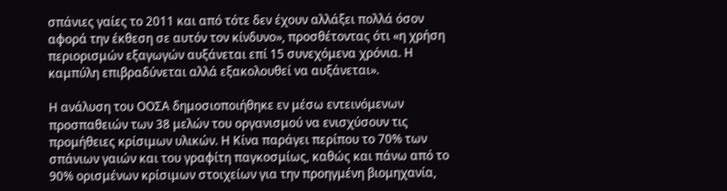σπάνιες γαίες το 2011 και από τότε δεν έχουν αλλάξει πολλά όσον αφορά την έκθεση σε αυτόν τον κίνδυνο», προσθέτοντας ότι «η χρήση περιορισμών εξαγωγών αυξάνεται επί 15 συνεχόμενα χρόνια. Η καμπύλη επιβραδύνεται αλλά εξακολουθεί να αυξάνεται».

Η ανάλυση του ΟΟΣΑ δημοσιοποιήθηκε εν μέσω εντεινόμενων προσπαθειών των 38 μελών του οργανισμού να ενισχύσουν τις προμήθειες κρίσιμων υλικών. Η Κίνα παράγει περίπου το 70% των σπάνιων γαιών και του γραφίτη παγκοσμίως, καθώς και πάνω από το 90% ορισμένων κρίσιμων στοιχείων για την προηγμένη βιομηχανία,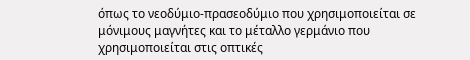όπως το νεοδύμιο-πρασεοδύμιο που χρησιμοποιείται σε μόνιμους μαγνήτες και το μέταλλο γερμάνιο που χρησιμοποιείται στις οπτικές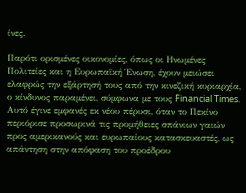ίνες.

Παρότι ορισμένες οικονομίες, όπως οι Ηνωμένες Πολιτείες και η Ευρωπαϊκή Ένωση, έχουν μειώσει ελαφρώς την εξάρτησή τους από την κινεζική κυριαρχία, ο κίνδυνος παραμένει, σύμφωνα με τους Financial Times. Αυτό έγινε εμφανές εκ νέου πέρυσι, όταν το Πεκίνο περιόρισε προσωρινά τις προμήθειες σπάνιων γαιών προς αμερικανούς και ευρωπαίους κατασκευαστές, ως απάντηση στην απόφαση του προέδρου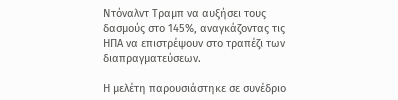Ντόναλντ Τραμπ να αυξήσει τους δασμούς στο 145%, αναγκάζοντας τις ΗΠΑ να επιστρέψουν στο τραπέζι των διαπραγματεύσεων.

Η μελέτη παρουσιάστηκε σε συνέδριο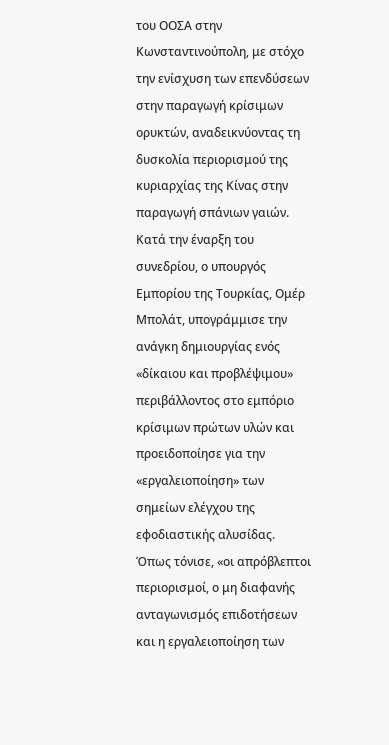του ΟΟΣΑ στην Κωνσταντινούπολη, με στόχο την ενίσχυση των επενδύσεων στην παραγωγή κρίσιμων ορυκτών, αναδεικνύοντας τη δυσκολία περιορισμού της κυριαρχίας της Κίνας στην παραγωγή σπάνιων γαιών. Κατά την έναρξη του συνεδρίου, ο υπουργός Εμπορίου της Τουρκίας, Ομέρ Μπολάτ, υπογράμμισε την ανάγκη δημιουργίας ενός «δίκαιου και προβλέψιμου» περιβάλλοντος στο εμπόριο κρίσιμων πρώτων υλών και προειδοποίησε για την «εργαλειοποίηση» των σημείων ελέγχου της εφοδιαστικής αλυσίδας. Όπως τόνισε, «οι απρόβλεπτοι περιορισμοί, ο μη διαφανής ανταγωνισμός επιδοτήσεων και η εργαλειοποίηση των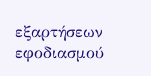εξαρτήσεων εφοδιασμού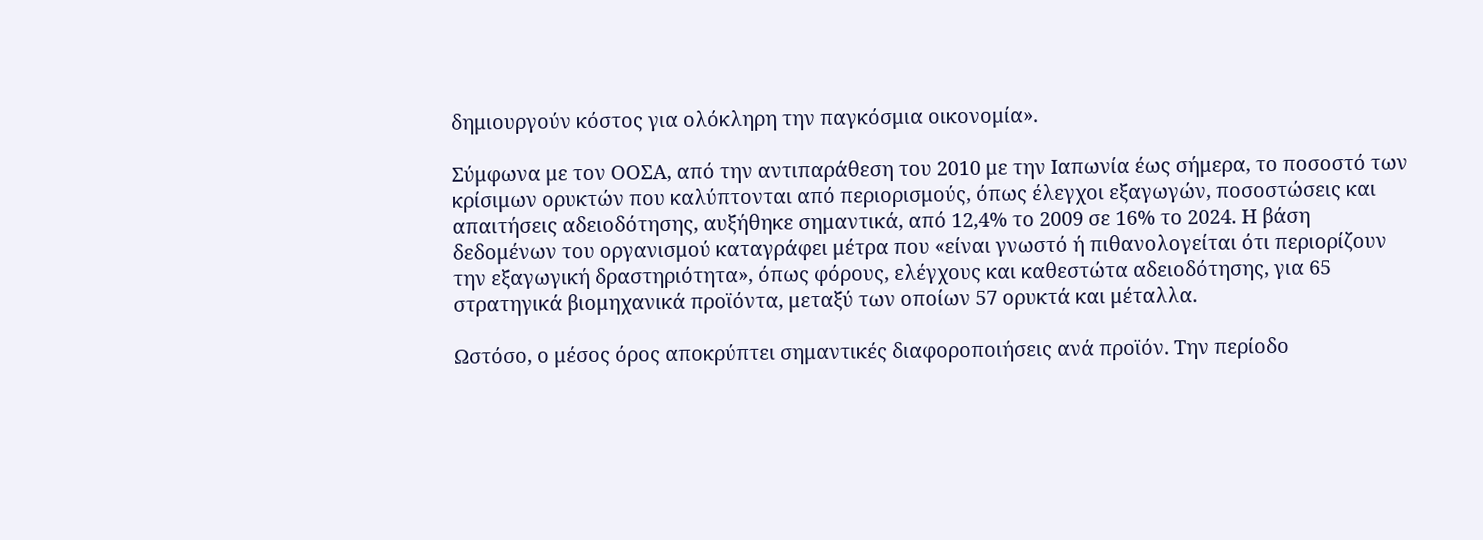δημιουργούν κόστος για ολόκληρη την παγκόσμια οικονομία».

Σύμφωνα με τον ΟΟΣΑ, από την αντιπαράθεση του 2010 με την Ιαπωνία έως σήμερα, το ποσοστό των κρίσιμων ορυκτών που καλύπτονται από περιορισμούς, όπως έλεγχοι εξαγωγών, ποσοστώσεις και απαιτήσεις αδειοδότησης, αυξήθηκε σημαντικά, από 12,4% το 2009 σε 16% το 2024. Η βάση δεδομένων του οργανισμού καταγράφει μέτρα που «είναι γνωστό ή πιθανολογείται ότι περιορίζουν την εξαγωγική δραστηριότητα», όπως φόρους, ελέγχους και καθεστώτα αδειοδότησης, για 65 στρατηγικά βιομηχανικά προϊόντα, μεταξύ των οποίων 57 ορυκτά και μέταλλα.

Ωστόσο, ο μέσος όρος αποκρύπτει σημαντικές διαφοροποιήσεις ανά προϊόν. Την περίοδο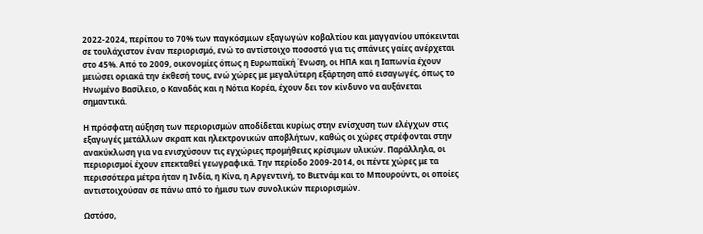2022-2024, περίπου το 70% των παγκόσμιων εξαγωγών κοβαλτίου και μαγγανίου υπόκεινται σε τουλάχιστον έναν περιορισμό, ενώ το αντίστοιχο ποσοστό για τις σπάνιες γαίες ανέρχεται στο 45%. Από το 2009, οικονομίες όπως η Ευρωπαϊκή Ένωση, οι ΗΠΑ και η Ιαπωνία έχουν μειώσει οριακά την έκθεσή τους, ενώ χώρες με μεγαλύτερη εξάρτηση από εισαγωγές, όπως το Ηνωμένο Βασίλειο, ο Καναδάς και η Νότια Κορέα, έχουν δει τον κίνδυνο να αυξάνεται σημαντικά.

Η πρόσφατη αύξηση των περιορισμών αποδίδεται κυρίως στην ενίσχυση των ελέγχων στις εξαγωγές μετάλλων σκραπ και ηλεκτρονικών αποβλήτων, καθώς οι χώρες στρέφονται στην ανακύκλωση για να ενισχύσουν τις εγχώριες προμήθειες κρίσιμων υλικών. Παράλληλα, οι περιορισμοί έχουν επεκταθεί γεωγραφικά. Την περίοδο 2009-2014, οι πέντε χώρες με τα περισσότερα μέτρα ήταν η Ινδία, η Κίνα, η Αργεντινή, το Βιετνάμ και το Μπουρούντι, οι οποίες αντιστοιχούσαν σε πάνω από το ήμισυ των συνολικών περιορισμών.

Ωστόσο,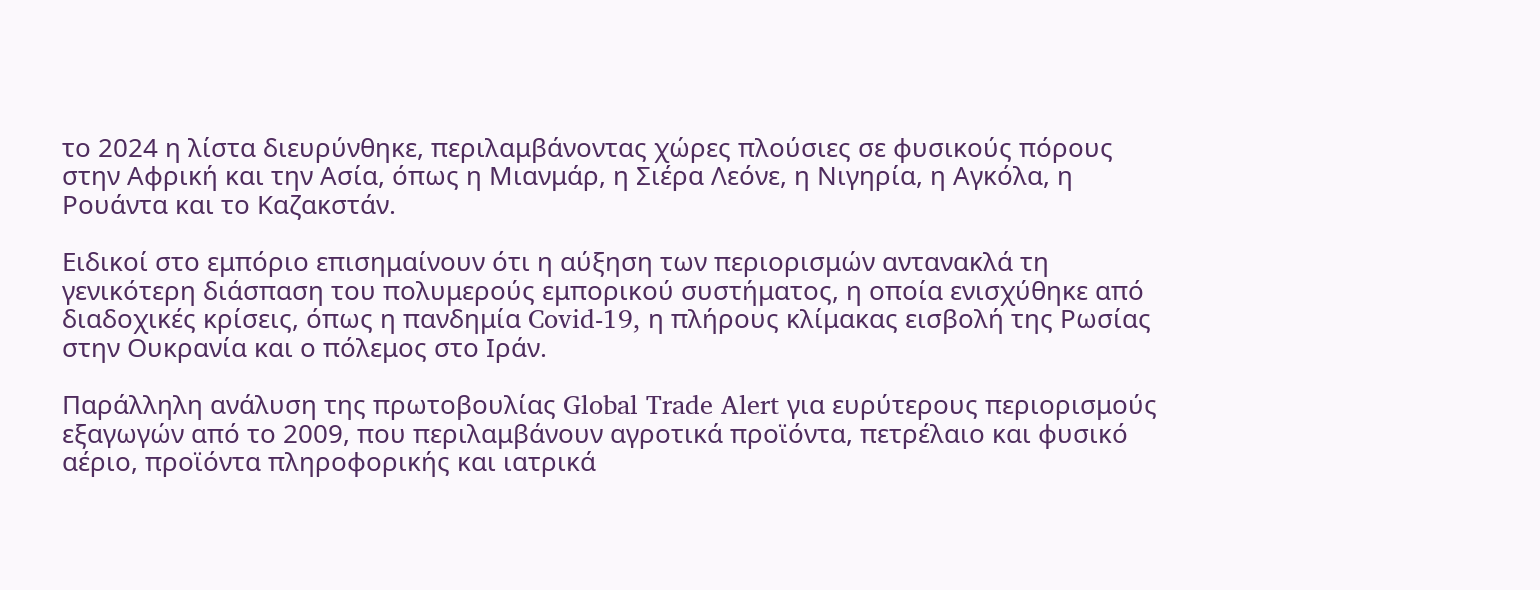το 2024 η λίστα διευρύνθηκε, περιλαμβάνοντας χώρες πλούσιες σε φυσικούς πόρους στην Αφρική και την Ασία, όπως η Μιανμάρ, η Σιέρα Λεόνε, η Νιγηρία, η Αγκόλα, η Ρουάντα και το Καζακστάν.

Ειδικοί στο εμπόριο επισημαίνουν ότι η αύξηση των περιορισμών αντανακλά τη γενικότερη διάσπαση του πολυμερούς εμπορικού συστήματος, η οποία ενισχύθηκε από διαδοχικές κρίσεις, όπως η πανδημία Covid-19, η πλήρους κλίμακας εισβολή της Ρωσίας στην Ουκρανία και ο πόλεμος στο Ιράν.

Παράλληλη ανάλυση της πρωτοβουλίας Global Trade Alert για ευρύτερους περιορισμούς εξαγωγών από το 2009, που περιλαμβάνουν αγροτικά προϊόντα, πετρέλαιο και φυσικό αέριο, προϊόντα πληροφορικής και ιατρικά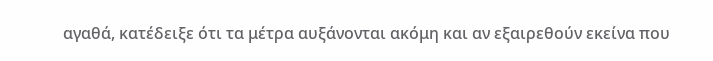αγαθά, κατέδειξε ότι τα μέτρα αυξάνονται ακόμη και αν εξαιρεθούν εκείνα που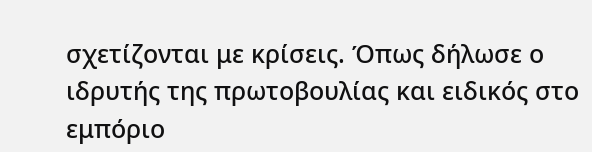σχετίζονται με κρίσεις. Όπως δήλωσε ο ιδρυτής της πρωτοβουλίας και ειδικός στο εμπόριο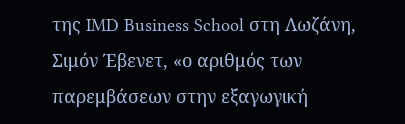της IMD Business School στη Λωζάνη, Σιμόν Έβενετ, «ο αριθμός των παρεμβάσεων στην εξαγωγική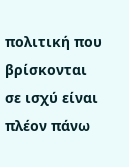πολιτική που βρίσκονται σε ισχύ είναι πλέον πάνω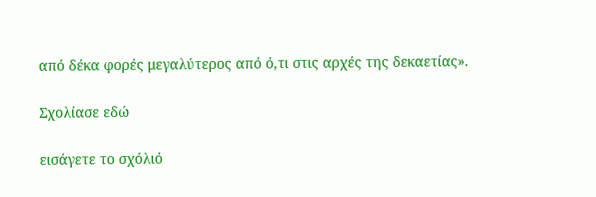από δέκα φορές μεγαλύτερος από ό,τι στις αρχές της δεκαετίας».

Σχολίασε εδώ

εισάγετε το σχόλιό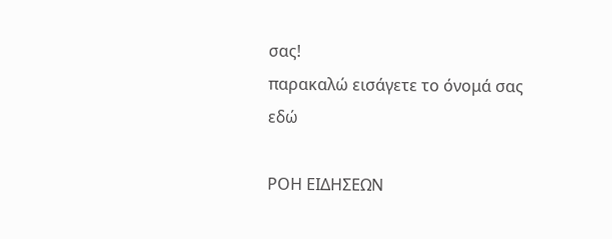σας!
παρακαλώ εισάγετε το όνομά σας εδώ

ΡΟΗ ΕΙΔΗΣΕΩΝ